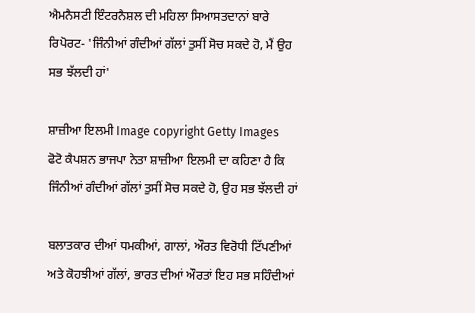ਐਮਨੈਸਟੀ ਇੰਟਰਨੈਸ਼ਲ ਦੀ ਮਹਿਲਾ ਸਿਆਸਤਦਾਨਾਂ ਬਾਰੇ ਰਿਪੋਰਟ- 'ਜਿੰਨੀਆਂ ਗੰਦੀਆਂ ਗੱਲਾਂ ਤੁਸੀਂ ਸੋਚ ਸਕਦੇ ਹੋ, ਮੈਂ ਉਹ ਸਭ ਝੱਲਦੀ ਹਾਂ'

ਸ਼ਾਜ਼ੀਆ ਇਲਮੀ Image copyright Getty Images
ਫੋਟੋ ਕੈਪਸ਼ਨ ਭਾਜਪਾ ਨੇਤਾ ਸ਼ਾਜ਼ੀਆ ਇਲਮੀ ਦਾ ਕਹਿਣਾ ਹੈ ਕਿ ਜਿੰਨੀਆਂ ਗੰਦੀਆਂ ਗੱਲਾਂ ਤੁਸੀਂ ਸੋਚ ਸਕਦੇ ਹੋ, ਉਹ ਸਭ ਝੱਲਦੀ ਹਾਂ

ਬਲਾਤਕਾਰ ਦੀਆਂ ਧਮਕੀਆਂ, ਗਾਲਾਂ, ਔਰਤ ਵਿਰੋਧੀ ਟਿੱਪਣੀਆਂ ਅਤੇ ਕੋਹਝੀਆਂ ਗੱਲਾਂ, ਭਾਰਤ ਦੀਆਂ ਔਰਤਾਂ ਇਹ ਸਭ ਸਹਿੰਦੀਆਂ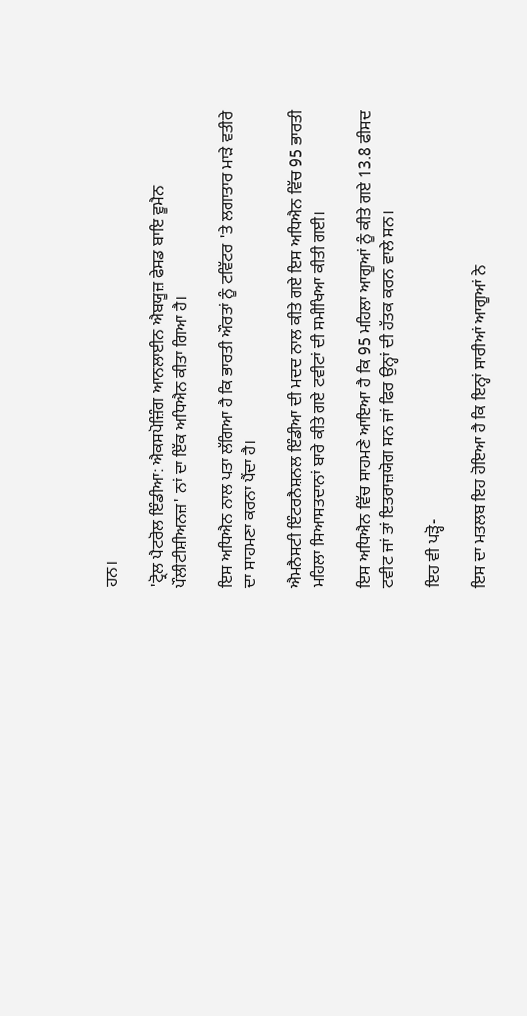ਹਨ।

'ਟ੍ਰੋਲ ਪੈਟਰੋਲ ਇੰਡੀਆ: ਐਕਸਪੋਜ਼ਿੰਗ ਆਨਲਾਈਨ ਐਬਯੂਜ਼ ਫੇਸਡ ਬਾਇ ਵੂਮੈਨ ਪੌਲੀਟੀਸ਼ੀਅਨਜ਼' ਨਾਂ ਦਾ ਇੱਕ ਅਧਿਐਨ ਕੀਤਾ ਗਿਆ ਹੈ।

ਇਸ ਅਧਿਐਨ ਨਾਲ ਪਤਾ ਲੱਗਿਆ ਹੈ ਕਿ ਭਾਰਤੀ ਔਰਤਾਂ ਨੂੰ ਟਵਿੱਟਰ 'ਤੇ ਲਗਾਤਾਰ ਮਾੜੇ ਵਤੀਰੇ ਦਾ ਸਾਹਮਣਾ ਕਰਨਾ ਪੈਂਦਾ ਹੈ।

ਐਮਨੈਸਟੀ ਇੰਟਰਨੈਸ਼ਨਲ ਇੰਡੀਆ ਦੀ ਮਦਦ ਨਾਲ ਕੀਤੇ ਗਏ ਇਸ ਅਧਿਐਨ ਵਿੱਚ 95 ਭਾਰਤੀ ਮਹਿਲਾ ਸਿਆਸਤਦਾਨਾਂ ਬਾਰੇ ਕੀਤੇ ਗਏ ਟਵੀਟਾਂ ਦੀ ਸਮੀਖਿਆ ਕੀਤੀ ਗਈ।

ਇਸ ਅਧਿਐਨ ਵਿੱਚ ਸਾਹਮਣੇ ਆਇਆ ਹੈ ਕਿ 95 ਮਹਿਲਾ ਆਗੂਆਂ ਨੂੰ ਕੀਤੇ ਗਏ 13.8 ਫੀਸਦ ਟਵੀਟ ਜਾਂ ਤਾਂ ਇਤਰਾਜ਼ਯੋਗ ਸਨ ਜਾਂ ਫਿਰ ਉਨ੍ਹਾਂ ਦੀ ਹੱਤਕ ਕਰਨ ਵਾਲੇ ਸਨ।

ਇਹ ਵੀ ਪੜ੍ਹੋ-

ਇਸ ਦਾ ਮਤਲਬ ਇਹ ਹੋਇਆ ਹੈ ਕਿ ਇਨ੍ਹਾਂ ਸਾਰੀਆਂ ਆਗੂਆਂ ਨੇ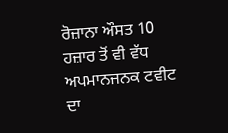ਰੋਜ਼ਾਨਾ ਔਸਤ 10 ਹਜ਼ਾਰ ਤੋਂ ਵੀ ਵੱਧ ਅਪਮਾਨਜਨਕ ਟਵੀਟ ਦਾ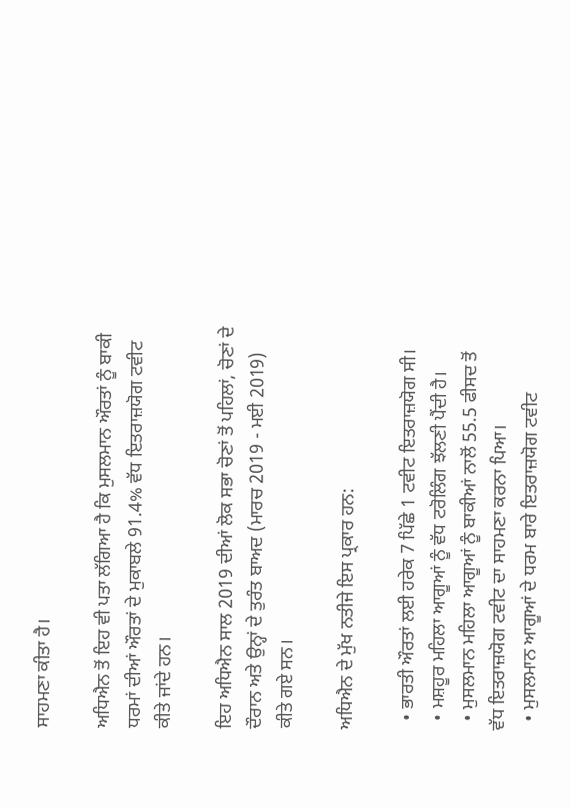ਸਾਹਮਣਾ ਕੀਤਾ ਹੈ।

ਅਧਿਐਨ ਤੋਂ ਇਹ ਵੀ ਪਤਾ ਲੱਗਿਆ ਹੈ ਕਿ ਮੁਸਲਮਾਨ ਔਰਤਾਂ ਨੂੰ ਬਾਕੀ ਧਰਮਾਂ ਦੀਆਂ ਔਰਤਾਂ ਦੇ ਮੁਕਾਬਲੇ 91.4% ਵੱਧ ਇਤਰਾਜ਼ਯੋਗ ਟਵੀਟ ਕੀਤੇ ਜਾਂਦੇ ਹਨ।

ਇਹ ਅਧਿਐਨ ਸਾਲ 2019 ਦੀਆਂ ਲੋਕ ਸਭਾ ਚੋਣਾਂ ਤੋਂ ਪਹਿਲਾਂ, ਚੋਣਾਂ ਦੇ ਦੌਰਾਨ ਅਤੇ ਉਨ੍ਹਾਂ ਦੇ ਤੁਰੰਤ ਬਾਅਦ (ਮਾਰਚ 2019 - ਮਈ 2019) ਕੀਤੇ ਗਏ ਸਨ।

ਅਧਿਐਨ ਦੇ ਮੁੱਖ ਨਤੀਜੇ ਇਸ ਪ੍ਰਕਾਰ ਹਨ:

  • ਭਾਰਤੀ ਔਰਤਾਂ ਲਈ ਹਰੇਕ 7 ਪਿੱਛੇ 1 ਟਵੀਟ ਇਤਰਾਜ਼ਯੋਗ ਸੀ।
  • ਮਸ਼ਹੂਰ ਮਹਿਲਾ ਆਗੂਆਂ ਨੂੰ ਵੱਧ ਟਰੋਲਿੰਗ ਝੱਲਣੀ ਪੈਂਦੀ ਹੈ।
  • ਮੁਸਲਮਾਨ ਮਹਿਲਾ ਆਗੂਆਂ ਨੂੰ ਬਾਕੀਆਂ ਨਾਲੋਂ 55.5 ਫੀਸਦ ਤੋਂ ਵੱਧ ਇਤਰਾਜ਼ਯੋਗ ਟਵੀਟ ਦਾ ਸਾਹਮਣਾ ਕਰਨਾ ਪਿਆ।
  • ਮੁਸਲਮਾਨ ਆਗੂਆਂ ਦੇ ਧਰਮ ਬਾਰੇ ਇਤਰਾਜ਼ਯੋਗ ਟਵੀਟ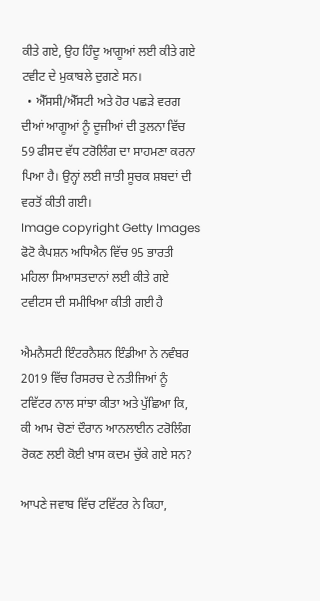ਕੀਤੇ ਗਏ, ਉਹ ਹਿੰਦੂ ਆਗੂਆਂ ਲਈ ਕੀਤੇ ਗਏ ਟਵੀਟ ਦੇ ਮੁਕਾਬਲੇ ਦੁਗਣੇ ਸਨ।
  • ਐੱਸਸੀ/ਐੱਸਟੀ ਅਤੇ ਹੋਰ ਪਛੜੇ ਵਰਗ ਦੀਆਂ ਆਗੂਆਂ ਨੂੰ ਦੂਜੀਆਂ ਦੀ ਤੁਲਨਾ ਵਿੱਚ 59 ਫੀਸਦ ਵੱਧ ਟਰੋਲਿੰਗ ਦਾ ਸਾਹਮਣਾ ਕਰਨਾ ਪਿਆ ਹੈ। ਉਨ੍ਹਾਂ ਲਈ ਜਾਤੀ ਸੂਚਕ ਸ਼ਬਦਾਂ ਦੀ ਵਰਤੋਂ ਕੀਤੀ ਗਈ।
Image copyright Getty Images
ਫੋਟੋ ਕੈਪਸ਼ਨ ਅਧਿਐਨ ਵਿੱਚ 95 ਭਾਰਤੀ ਮਹਿਲਾ ਸਿਆਸਤਦਾਨਾਂ ਲਈ ਕੀਤੇ ਗਏ ਟਵੀਟਸ ਦੀ ਸਮੀਖਿਆ ਕੀਤੀ ਗਈ ਹੈ

ਐਮਨੈਸਟੀ ਇੰਟਰਨੈਸ਼ਨ ਇੰਡੀਆ ਨੇ ਨਵੰਬਰ 2019 ਵਿੱਚ ਰਿਸਰਚ ਦੇ ਨਤੀਜਿਆਂ ਨੂੰ ਟਵਿੱਟਰ ਨਾਲ ਸਾਂਝਾ ਕੀਤਾ ਅਤੇ ਪੁੱਛਿਆ ਕਿ, ਕੀ ਆਮ ਚੋਣਾਂ ਦੌਰਾਨ ਆਨਲਾਈਨ ਟਰੋਲਿੰਗ ਰੋਕਣ ਲਈ ਕੋਈ ਖ਼ਾਸ ਕਦਮ ਚੁੱਕੇ ਗਏ ਸਨ?

ਆਪਣੇ ਜਵਾਬ ਵਿੱਚ ਟਵਿੱਟਰ ਨੇ ਕਿਹਾ,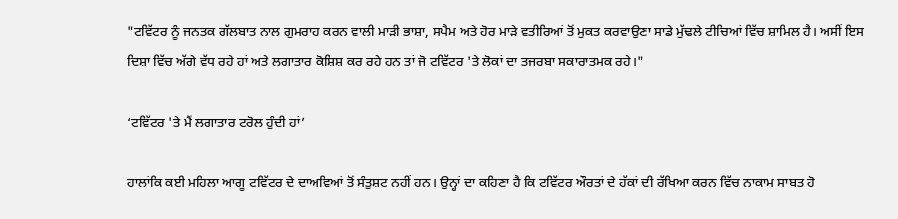"ਟਵਿੱਟਰ ਨੂੰ ਜਨਤਕ ਗੱਲਬਾਤ ਨਾਲ ਗੁਮਰਾਹ ਕਰਨ ਵਾਲੀ ਮਾੜੀ ਭਾਸ਼ਾ, ਸਪੈਮ ਅਤੇ ਹੋਰ ਮਾੜੇ ਵਤੀਰਿਆਂ ਤੋਂ ਮੁਕਤ ਕਰਵਾਉਣਾ ਸਾਡੇ ਮੁੱਢਲੇ ਟੀਚਿਆਂ ਵਿੱਚ ਸ਼ਾਮਿਲ ਹੈ। ਅਸੀਂ ਇਸ ਦਿਸ਼ਾ ਵਿੱਚ ਅੱਗੇ ਵੱਧ ਰਹੇ ਹਾਂ ਅਤੇ ਲਗਾਤਾਰ ਕੋਸ਼ਿਸ਼ ਕਰ ਰਹੇ ਹਨ ਤਾਂ ਜੋ ਟਵਿੱਟਰ 'ਤੇ ਲੋਕਾਂ ਦਾ ਤਜਰਬਾ ਸਕਾਰਾਤਮਕ ਰਹੇ।"

‘ਟਵਿੱਟਰ 'ਤੇ ਮੈਂ ਲਗਾਤਾਰ ਟਰੋਲ ਹੁੰਦੀ ਹਾਂ’

ਹਾਲਾਂਕਿ ਕਈ ਮਹਿਲਾ ਆਗੂ ਟਵਿੱਟਰ ਦੇ ਦਾਅਵਿਆਂ ਤੋਂ ਸੰਤੁਸ਼ਟ ਨਹੀਂ ਹਨ। ਉਨ੍ਹਾਂ ਦਾ ਕਹਿਣਾ ਹੈ ਕਿ ਟਵਿੱਟਰ ਔਰਤਾਂ ਦੇ ਹੱਕਾਂ ਦੀ ਰੱਖਿਆ ਕਰਨ ਵਿੱਚ ਨਾਕਾਮ ਸਾਬਤ ਹੋ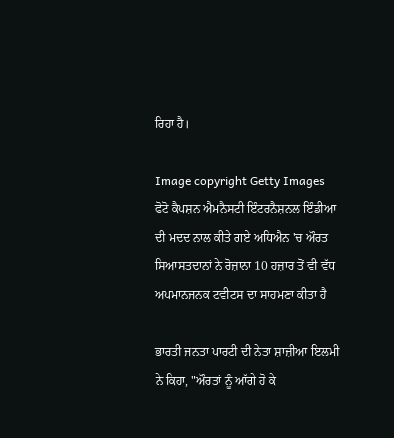ਰਿਹਾ ਹੈ।

Image copyright Getty Images
ਫੋਟੋ ਕੈਪਸ਼ਨ ਐਮਨੈਸਟੀ ਇੰਟਰਨੈਸ਼ਨਲ ਇੰਡੀਆ ਦੀ ਮਦਦ ਨਾਲ ਕੀਤੇ ਗਏ ਅਧਿਐਨ 'ਚ ਔਰਤ ਸਿਆਸਤਦਾਨਾਂ ਨੇ ਰੋਜ਼ਾਨਾ 10 ਹਜ਼ਾਰ ਤੋਂ ਵੀ ਵੱਧ ਅਪਮਾਨਜਨਕ ਟਵੀਟਸ ਦਾ ਸਾਹਮਣਾ ਕੀਤਾ ਹੈ

ਭਾਰਤੀ ਜਨਤਾ ਪਾਰਟੀ ਦੀ ਨੇਤਾ ਸ਼ਾਜ਼ੀਆ ਇਲਮੀ ਨੇ ਕਿਹਾ, "ਔਰਤਾਂ ਨੂੰ ਆੱਗੇ ਹੋ ਕੇ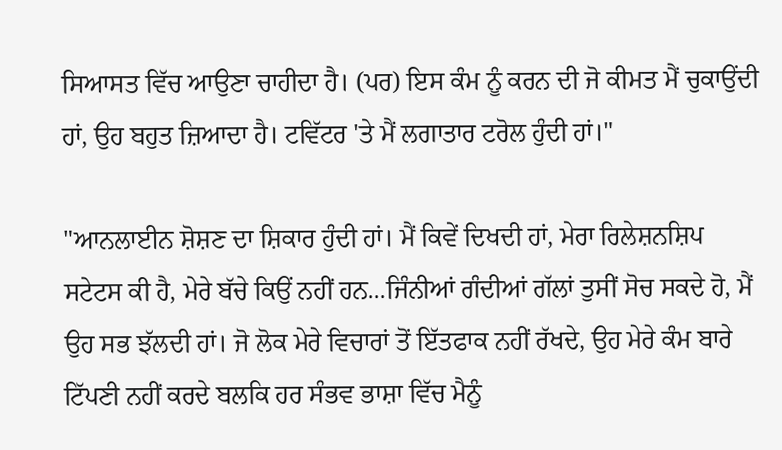ਸਿਆਸਤ ਵਿੱਚ ਆਉਣਾ ਚਾਹੀਦਾ ਹੈ। (ਪਰ) ਇਸ ਕੰਮ ਨੂੰ ਕਰਨ ਦੀ ਜੋ ਕੀਮਤ ਮੈਂ ਚੁਕਾਉਂਦੀ ਹਾਂ, ਉਹ ਬਹੁਤ ਜ਼ਿਆਦਾ ਹੈ। ਟਵਿੱਟਰ 'ਤੇ ਮੈਂ ਲਗਾਤਾਰ ਟਰੋਲ ਹੁੰਦੀ ਹਾਂ।"

"ਆਨਲਾਈਨ ਸ਼ੋਸ਼ਣ ਦਾ ਸ਼ਿਕਾਰ ਹੁੰਦੀ ਹਾਂ। ਮੈਂ ਕਿਵੇਂ ਦਿਖਦੀ ਹਾਂ, ਮੇਰਾ ਰਿਲੇਸ਼ਨਸ਼ਿਪ ਸਟੇਟਸ ਕੀ ਹੈ, ਮੇਰੇ ਬੱਚੇ ਕਿਉਂ ਨਹੀਂ ਹਨ...ਜਿੰਨੀਆਂ ਗੰਦੀਆਂ ਗੱਲਾਂ ਤੁਸੀਂ ਸੋਚ ਸਕਦੇ ਹੋ, ਮੈਂ ਉਹ ਸਭ ਝੱਲਦੀ ਹਾਂ। ਜੋ ਲੋਕ ਮੇਰੇ ਵਿਚਾਰਾਂ ਤੋਂ ਇੱਤਫਾਕ ਨਹੀਂ ਰੱਖਦੇ, ਉਹ ਮੇਰੇ ਕੰਮ ਬਾਰੇ ਟਿੱਪਣੀ ਨਹੀਂ ਕਰਦੇ ਬਲਕਿ ਹਰ ਸੰਭਵ ਭਾਸ਼ਾ ਵਿੱਚ ਮੈਨੂੰ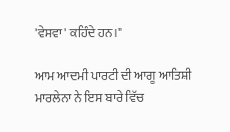'ਵੇਸਵਾ' ਕਹਿੰਦੇ ਹਨ।"

ਆਮ ਆਦਮੀ ਪਾਰਟੀ ਦੀ ਆਗੂ ਆਤਿਸ਼ੀ ਮਾਰਲੇਨਾ ਨੇ ਇਸ ਬਾਰੇ ਵਿੱਚ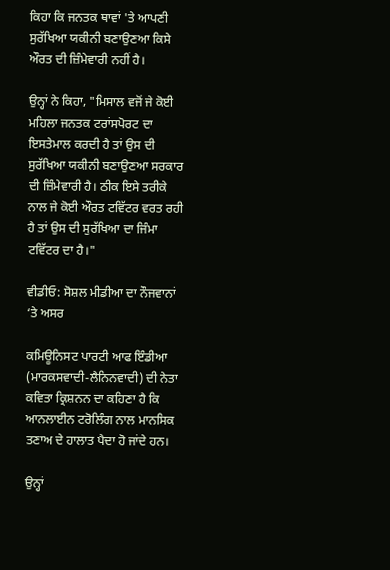ਕਿਹਾ ਕਿ ਜਨਤਕ ਥਾਵਾਂ 'ਤੇ ਆਪਣੀ ਸੁਰੱਖਿਆ ਯਕੀਨੀ ਬਣਾਉਣਆ ਕਿਸੇ ਔਰਤ ਦੀ ਜ਼ਿੰਮੇਵਾਰੀ ਨਹੀਂ ਹੈ।

ਉਨ੍ਹਾਂ ਨੇ ਕਿਹਾ, "ਮਿਸਾਲ ਵਜੋਂ ਜੇ ਕੋਈ ਮਹਿਲਾ ਜਨਤਕ ਟਰਾਂਸਪੋਰਟ ਦਾ ਇਸਤੇਮਾਲ ਕਰਦੀ ਹੈ ਤਾਂ ਉਸ ਦੀ ਸੁਰੱਖਿਆ ਯਕੀਨੀ ਬਣਾਉਣਆ ਸਰਕਾਰ ਦੀ ਜ਼ਿੰਮੇਵਾਰੀ ਹੈ। ਠੀਕ ਇਸੇ ਤਰੀਕੇ ਨਾਲ ਜੇ ਕੋਈ ਔਰਤ ਟਵਿੱਟਰ ਵਰਤ ਰਹੀ ਹੈ ਤਾਂ ਉਸ ਦੀ ਸੁਰੱਖਿਆ ਦਾ ਜਿੰਮਾ ਟਵਿੱਟਰ ਦਾ ਹੈ।"

ਵੀਡੀਓ: ਸੋਸ਼ਲ ਮੀਡੀਆ ਦਾ ਨੌਜਵਾਨਾਂ ‘ਤੇ ਅਸਰ

ਕਮਿਊਨਿਸਟ ਪਾਰਟੀ ਆਫ ਇੰਡੀਆ (ਮਾਰਕਸਵਾਦੀ-ਲੈਨਿਨਵਾਦੀ) ਦੀ ਨੇਤਾ ਕਵਿਤਾ ਕ੍ਰਿਸ਼ਨਨ ਦਾ ਕਹਿਣਾ ਹੈ ਕਿ ਆਨਲਾਈਨ ਟਰੋਲਿੰਗ ਨਾਲ ਮਾਨਸਿਕ ਤਣਾਅ ਦੇ ਹਾਲਾਤ ਪੈਦਾ ਹੋ ਜਾਂਦੇ ਹਨ।

ਉਨ੍ਹਾਂ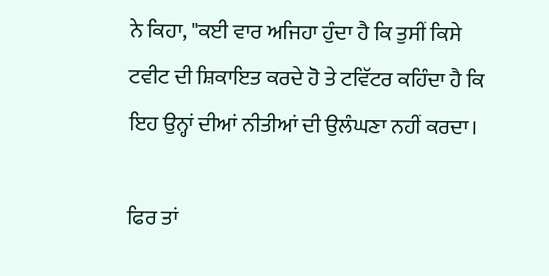ਨੇ ਕਿਹਾ, "ਕਈ ਵਾਰ ਅਜਿਹਾ ਹੁੰਦਾ ਹੈ ਕਿ ਤੁਸੀਂ ਕਿਸੇ ਟਵੀਟ ਦੀ ਸ਼ਿਕਾਇਤ ਕਰਦੇ ਹੋ ਤੇ ਟਵਿੱਟਰ ਕਹਿੰਦਾ ਹੈ ਕਿ ਇਹ ਉਨ੍ਹਾਂ ਦੀਆਂ ਨੀਤੀਆਂ ਦੀ ਉਲੰਘਣਾ ਨਹੀਂ ਕਰਦਾ।

ਫਿਰ ਤਾਂ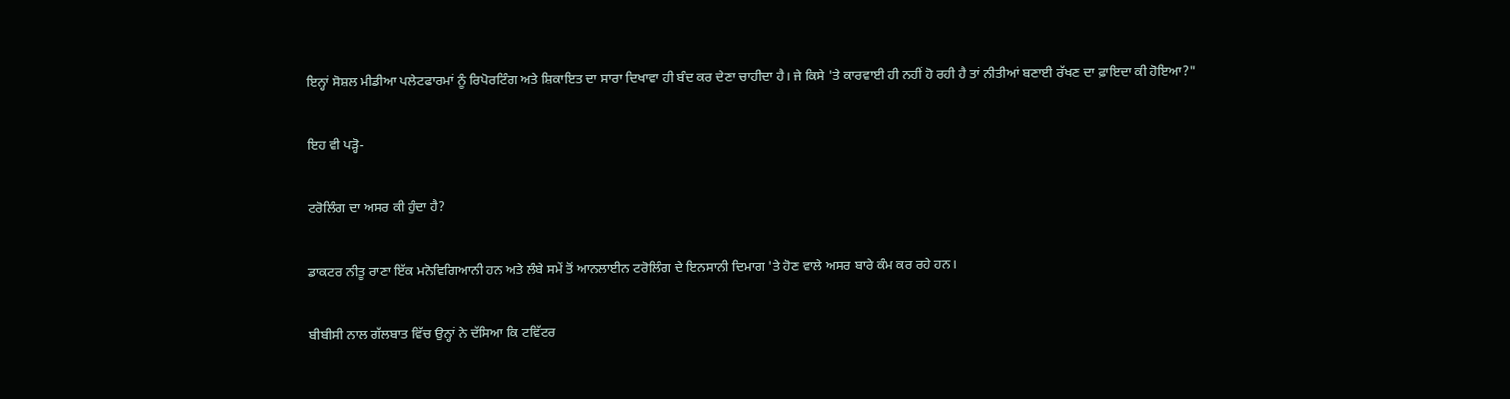ਇਨ੍ਹਾਂ ਸੋਸ਼ਲ ਮੀਡੀਆ ਪਲੇਟਫਾਰਮਾਂ ਨੂੰ ਰਿਪੋਰਟਿੰਗ ਅਤੇ ਸ਼ਿਕਾਇਤ ਦਾ ਸਾਰਾ ਦਿਖਾਵਾ ਹੀ ਬੰਦ ਕਰ ਦੇਣਾ ਚਾਹੀਦਾ ਹੈ। ਜੇ ਕਿਸੇ 'ਤੇ ਕਾਰਵਾਈ ਹੀ ਨਹੀਂ ਹੋ ਰਹੀ ਹੈ ਤਾਂ ਨੀਤੀਆਂ ਬਣਾਈ ਰੱਖਣ ਦਾ ਫ਼ਾਇਦਾ ਕੀ ਹੋਇਆ?"

ਇਹ ਵੀ ਪੜ੍ਹੋ-

ਟਰੋਲਿੰਗ ਦਾ ਅਸਰ ਕੀ ਹੁੰਦਾ ਹੈ?

ਡਾਕਟਰ ਨੀਤੂ ਰਾਣਾ ਇੱਕ ਮਨੋਵਿਗਿਆਨੀ ਹਨ ਅਤੇ ਲੰਬੇ ਸਮੇਂ ਤੋਂ ਆਨਲਾਈਨ ਟਰੋਲਿੰਗ ਦੇ ਇਨਸਾਨੀ ਦਿਮਾਗ 'ਤੇ ਹੋਣ ਵਾਲੇ ਅਸਰ ਬਾਰੇ ਕੰਮ ਕਰ ਰਹੇ ਹਨ।

ਬੀਬੀਸੀ ਨਾਲ ਗੱਲਬਾਤ ਵਿੱਚ ਉਨ੍ਹਾਂ ਨੇ ਦੱਸਿਆ ਕਿ ਟਵਿੱਟਰ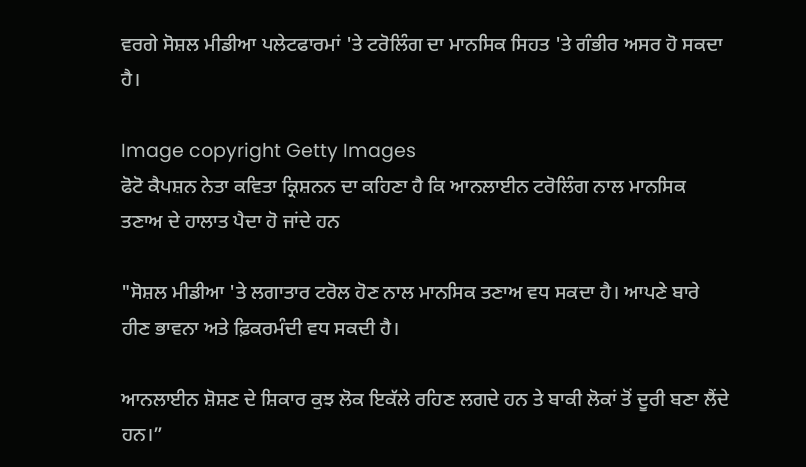ਵਰਗੇ ਸੋਸ਼ਲ ਮੀਡੀਆ ਪਲੇਟਫਾਰਮਾਂ 'ਤੇ ਟਰੋਲਿੰਗ ਦਾ ਮਾਨਸਿਕ ਸਿਹਤ 'ਤੇ ਗੰਭੀਰ ਅਸਰ ਹੋ ਸਕਦਾ ਹੈ।

Image copyright Getty Images
ਫੋਟੋ ਕੈਪਸ਼ਨ ਨੇਤਾ ਕਵਿਤਾ ਕ੍ਰਿਸ਼ਨਨ ਦਾ ਕਹਿਣਾ ਹੈ ਕਿ ਆਨਲਾਈਨ ਟਰੋਲਿੰਗ ਨਾਲ ਮਾਨਸਿਕ ਤਣਾਅ ਦੇ ਹਾਲਾਤ ਪੈਦਾ ਹੋ ਜਾਂਦੇ ਹਨ

"ਸੋਸ਼ਲ ਮੀਡੀਆ 'ਤੇ ਲਗਾਤਾਰ ਟਰੋਲ ਹੋਣ ਨਾਲ ਮਾਨਸਿਕ ਤਣਾਅ ਵਧ ਸਕਦਾ ਹੈ। ਆਪਣੇ ਬਾਰੇ ਹੀਣ ਭਾਵਨਾ ਅਤੇ ਫ਼ਿਕਰਮੰਦੀ ਵਧ ਸਕਦੀ ਹੈ।

ਆਨਲਾਈਨ ਸ਼ੋਸ਼ਣ ਦੇ ਸ਼ਿਕਾਰ ਕੁਝ ਲੋਕ ਇਕੱਲੇ ਰਹਿਣ ਲਗਦੇ ਹਨ ਤੇ ਬਾਕੀ ਲੋਕਾਂ ਤੋਂ ਦੂਰੀ ਬਣਾ ਲੈਂਦੇ ਹਨ।”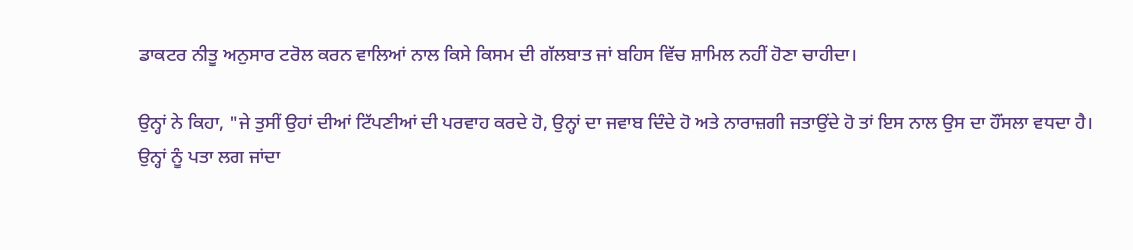ਡਾਕਟਰ ਨੀਤੂ ਅਨੁਸਾਰ ਟਰੋਲ ਕਰਨ ਵਾਲਿਆਂ ਨਾਲ ਕਿਸੇ ਕਿਸਮ ਦੀ ਗੱਲਬਾਤ ਜਾਂ ਬਹਿਸ ਵਿੱਚ ਸ਼ਾਮਿਲ ਨਹੀਂ ਹੋਣਾ ਚਾਹੀਦਾ।

ਉਨ੍ਹਾਂ ਨੇ ਕਿਹਾ, "ਜੇ ਤੁਸੀਂ ਉਹਾਂ ਦੀਆਂ ਟਿੱਪਣੀਆਂ ਦੀ ਪਰਵਾਹ ਕਰਦੇ ਹੋ, ਉਨ੍ਹਾਂ ਦਾ ਜਵਾਬ ਦਿੰਦੇ ਹੋ ਅਤੇ ਨਾਰਾਜ਼ਗੀ ਜਤਾਉਂਦੇ ਹੋ ਤਾਂ ਇਸ ਨਾਲ ਉਸ ਦਾ ਹੌਂਸਲਾ ਵਧਦਾ ਹੈ। ਉਨ੍ਹਾਂ ਨੂੰ ਪਤਾ ਲਗ ਜਾਂਦਾ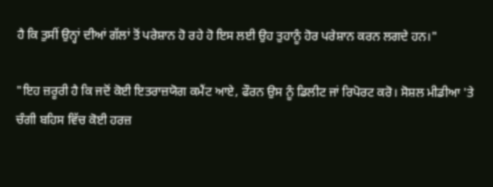ਹੈ ਕਿ ਤੁਸੀਂ ਉਨ੍ਹਾਂ ਦੀਆਂ ਗੱਲਾਂ ਤੋਂ ਪਰੇਸ਼ਾਨ ਹੋ ਰਹੇ ਹੋ ਇਸ ਲਈ ਉਹ ਤੁਹਾਨੂੰ ਹੋਰ ਪਰੇਸ਼ਾਨ ਕਰਨ ਲਗਦੇ ਹਨ।"

"ਇਹ ਜ਼ਰੂਰੀ ਹੈ ਕਿ ਜਦੋਂ ਕੋਈ ਇਤਰਾਜ਼ਯੋਗ ਕਮੈਂਟ ਆਏ, ਫੌਰਨ ਉਸ ਨੂੰ ਡਿਲੀਟ ਜਾਂ ਰਿਪੋਰਟ ਕਰੋ। ਸੋਸ਼ਲ ਮੀਡੀਆ 'ਤੇ ਚੰਗੀ ਬਹਿਸ ਵਿੱਚ ਕੋਈ ਹਰਜ਼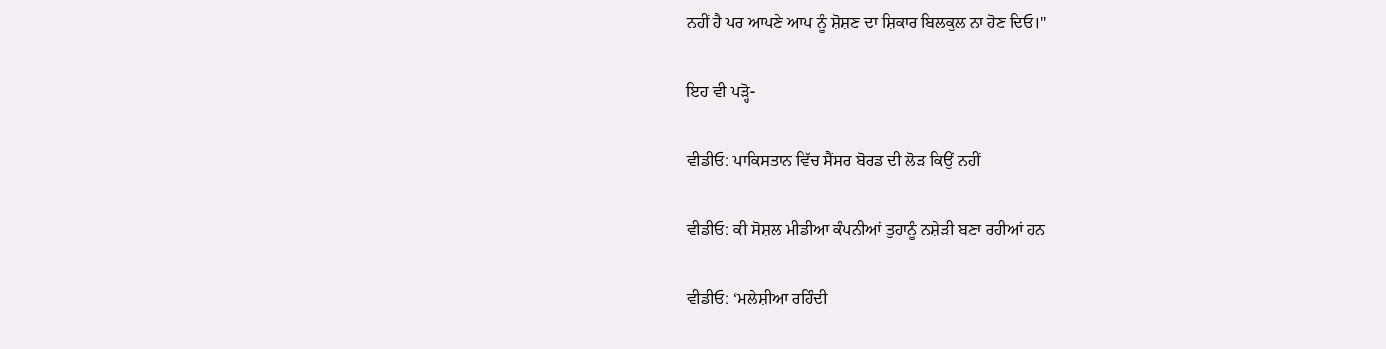ਨਹੀਂ ਹੈ ਪਰ ਆਪਣੇ ਆਪ ਨੂੰ ਸ਼ੋਸ਼ਣ ਦਾ ਸ਼ਿਕਾਰ ਬਿਲਕੁਲ ਨਾ ਹੋਣ ਦਿਓ।"

ਇਹ ਵੀ ਪੜ੍ਹੋ-

ਵੀਡੀਓ: ਪਾਕਿਸਤਾਨ ਵਿੱਚ ਸੈਂਸਰ ਬੋਰਡ ਦੀ ਲੋੜ ਕਿਉਂ ਨਹੀਂ

ਵੀਡੀਓ: ਕੀ ਸੋਸ਼ਲ ਮੀਡੀਆ ਕੰਪਨੀਆਂ ਤੁਹਾਨੂੰ ਨਸ਼ੇੜੀ ਬਣਾ ਰਹੀਆਂ ਹਨ

ਵੀਡੀਓ: ‘ਮਲੇਸ਼ੀਆ ਰਹਿੰਦੀ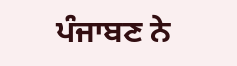ਪੰਜਾਬਣ ਨੇ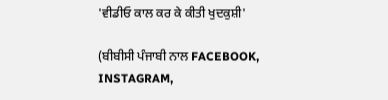'ਵੀਡੀਓ ਕਾਲ ਕਰ ਕੇ ਕੀਤੀ ਖੁਦਕੁਸ਼ੀ'

(ਬੀਬੀਸੀ ਪੰਜਾਬੀ ਨਾਲ FACEBOOK, INSTAGRAM,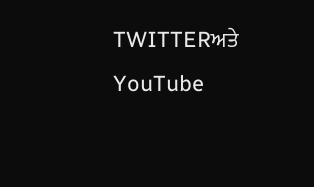TWITTERਅਤੇ YouTube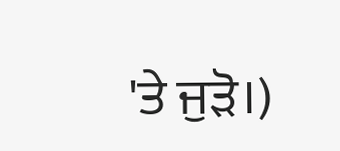'ਤੇ ਜੁੜੋ।)